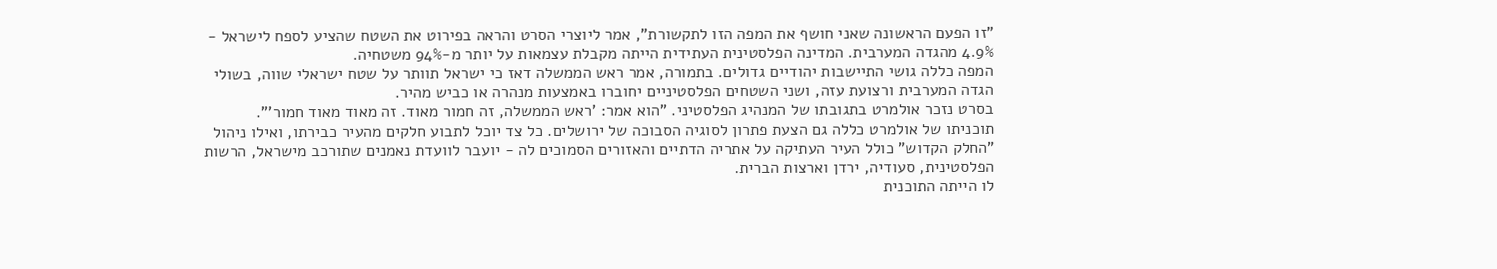"זו הפעם הראשונה שאני חושף את המפה הזו לתקשורת", אמר ליוצרי הסרט והראה בפירוט את השטח שהציע לספח לישראל - 4.9% מהגדה המערבית. המדינה הפלסטינית העתידית הייתה מקבלת עצמאות על יותר מ-94% משטחיה.
המפה כללה גושי התיישבות יהודיים גדולים. בתמורה, אמר ראש הממשלה דאז כי ישראל תוותר על שטח ישראלי שווה, בשולי הגדה המערבית ורצועת עזה, ושני השטחים הפלסטיניים יחוברו באמצעות מנהרה או כביש מהיר.
בסרט נזכר אולמרט בתגובתו של המנהיג הפלסטיני. "הוא אמר: 'ראש הממשלה, זה חמור מאוד. זה מאוד מאוד חמור'".
תוכניתו של אולמרט כללה גם הצעת פתרון לסוגיה הסבוכה של ירושלים. כל צד יוכל לתבוע חלקים מהעיר כבירתו, ואילו ניהול "החלק הקדוש" כולל העיר העתיקה על אתריה הדתיים והאזורים הסמוכים לה - יועבר לוועדת נאמנים שתורכב מישראל, הרשות הפלסטינית, סעודיה, ירדן וארצות הברית.
לו הייתה התוכנית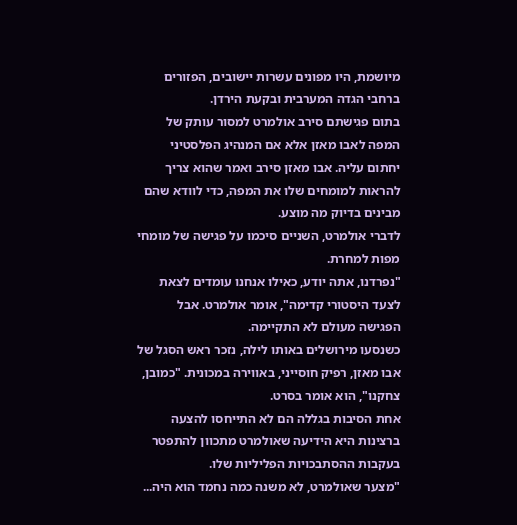מיושמת, היו מפונים עשרות יישובים, הפזורים ברחבי הגדה המערבית ובקעת הירדן.
בתום פגישתם סירב אולמרט למסור עותק של המפה לאבו מאזן אלא אם המנהיג הפלסטיני יחתום עליה. אבו מאזן סירב ואמר שהוא צריך להראות למומחים שלו את המפה, כדי לוודא שהם מבינים בדיוק מה מוצע.
לדברי אולמרט, השניים סיכמו על פגישה של מומחי מפות למחרת.
"נפרדנו, אתה יודע, כאילו אנחנו עומדים לצאת לצעד היסטורי קדימה", אומר אולמרט. אבל הפגישה מעולם לא התקיימה.
כשנסעו מירושלים באותו לילה, נזכר ראש הסגל של אבו מאזן, רפיק חוסייני, באווירה במכונית. "כמובן, צחקנו", הוא אומר בסרט.
אחת הסיבות בגללה הם לא התייחסו להצעה ברצינות היא הידיעה שאולמרט מתכוון להתפטר בעקבות ההסתבכויות הפליליות שלו.
"מצער שאולמרט, לא משנה כמה נחמד הוא היה...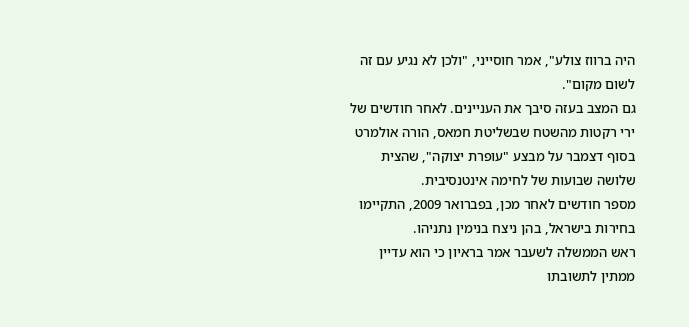היה ברווז צולע", אמר חוסייני, "ולכן לא נגיע עם זה לשום מקום".
גם המצב בעזה סיבך את העניינים. לאחר חודשים של ירי רקטות מהשטח שבשליטת חמאס, הורה אולמרט בסוף דצמבר על מבצע "עופרת יצוקה", שהצית שלושה שבועות של לחימה אינטנסיבית.
מספר חודשים לאחר מכן, בפברואר 2009, התקיימו בחירות בישראל, בהן ניצח בנימין נתניהו.
ראש הממשלה לשעבר אמר בראיון כי הוא עדיין ממתין לתשובתו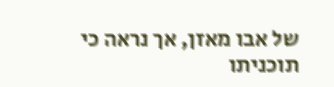של אבו מאזן, אך נראה כי תוכניתו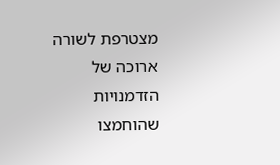מצטרפת לשורה ארוכה של הזדמנויות שהוחמצו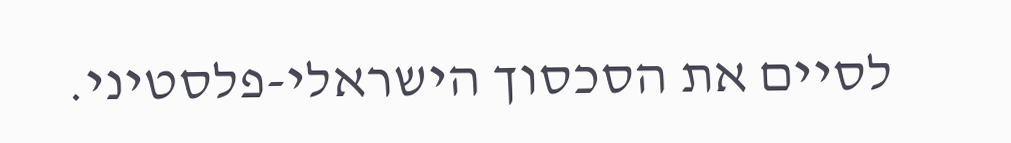לסיים את הסכסוך הישראלי-פלסטיני.